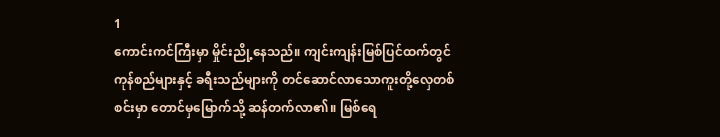1
ကောင်းကင်ကြီးမှာ မှိုင်းညို့နေသည်။ ကျင်းကျန်းမြစ်ပြင်ထက်တွင် ကုန်စည်များနှင့် ခရီးသည်များကို တင်ဆောင်လာသောကူးတို့လှေတစ်စင်းမှာ တောင်မှမြောက်သို့ ဆန်တက်လာ၏။ မြစ်ရေ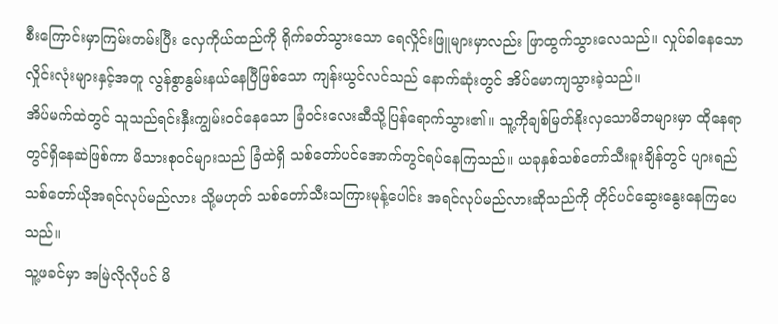စီးကြောင်းမှာကြမ်းတမ်းပြီး လှေကိုယ်ထည်ကို ရိုက်ခတ်သွားသော ရေလှိုင်းဖြူများမှာလည်း ဖြာထွက်သွားလေသည်။ လှုပ်ခါနေသော လှိုင်းလုံးများနှင့်အတူ လွန်စွာနွမ်းနယ်နေပြီဖြစ်သော ကျန်းယွင်လင်သည် နောက်ဆုံးတွင် အိပ်မောကျသွားခဲ့သည်။
အိပ်မက်ထဲတွင် သူသည်ရင်းနှီးကျွမ်းဝင်နေသော ခြံဝင်းလေးဆီသို့ပြန်ရောက်သွား၏။ သူ့ကိုချစ်မြတ်နိုးလှသောမိဘများမှာ ထိုနေရာတွင်ရှိနေဆဲဖြစ်ကာ မိသားစုဝင်များသည် ခြံထဲရှိ သစ်တော်ပင်အောက်တွင်ရပ်နေကြသည်။ ယခုနှစ်သစ်တော်သီးခူးချိန်တွင် ပျားရည်သစ်တော်ယိုအရင်လုပ်မည်လား သို့မဟုတ် သစ်တော်သီးသကြားမုန့်ပေါင်း အရင်လုပ်မည်လားဆိုသည်ကို တိုင်ပင်ဆွေးနွေးနေကြပေသည်။
သူ့ဖခင်မှာ အမြဲလိုလိုပင် မိ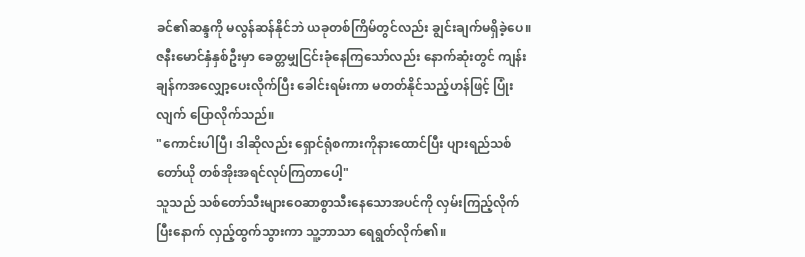ခင်၏ဆန္ဒကို မလွန်ဆန်နိုင်ဘဲ ယခုတစ်ကြိမ်တွင်လည်း ချွင်းချက်မရှိခဲ့ပေ။ ဇနီးမောင်နှံနှစ်ဦးမှာ ခေတ္တမျှငြင်းခုံနေကြသော်လည်း နောက်ဆုံးတွင် ကျန်းချန်ကအလျှော့ပေးလိုက်ပြီး ခေါင်းရမ်းကာ မတတ်နိုင်သည့်ဟန်ဖြင့် ပြုံးလျက် ပြောလိုက်သည်။
"ကောင်းပါပြီ၊ ဒါဆိုလည်း ရှောင်ရုံစကားကိုနားထောင်ပြီး ပျားရည်သစ်တော်ယို တစ်အိုးအရင်လုပ်ကြတာပေါ့"
သူသည် သစ်တော်သီးများဝေဆာစွာသီးနေသောအပင်ကို လှမ်းကြည့်လိုက်ပြီးနောက် လှည့်ထွက်သွားကာ သူ့ဘာသာ ရေရွတ်လိုက်၏။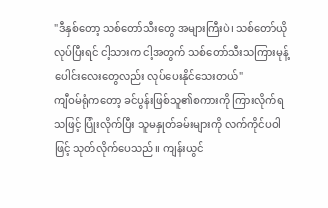"ဒီနှစ်တော့ သစ်တော်သီးတွေ အများကြီးပဲ၊ သစ်တော်ယိုလုပ်ပြီးရင် ငါ့သားက ငါ့အတွက် သစ်တော်သီးသကြားမုန့်ပေါင်းလေးတွေလည်း လုပ်ပေးနိုင်သေးတယ်"
ကျီဝမ်ရုံကတော့ ခင်ပွန်းဖြစ်သူ၏စကားကို ကြားလိုက်ရသဖြင့် ပြုံးလိုက်ပြီး သူမနှုတ်ခမ်းများကို လက်ကိုင်ပဝါဖြင့် သုတ်လိုက်ပေသည်။ ကျန်းယွင်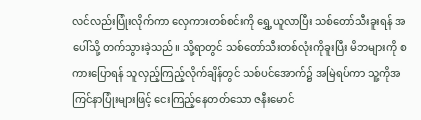လင်လည်းပြုံးလိုက်ကာ လှေကားတစ်စင်းကို ရွှေ့ယူလာပြီး သစ်တော်သီးခူးရန် အပေါ်သို့ တက်သွားခဲ့သည်။ သို့ရာတွင် သစ်တော်သီးတစ်လုံးကိုခူးပြီး မိဘများကို စကားပြောရန် သူလှည့်ကြည့်လိုက်ချိန်တွင် သစ်ပင်အောက်၌ အမြဲရပ်ကာ သူ့ကိုအကြင်နာပြုံးများဖြင့် ငေးကြည့်နေတတ်သော ဇနီးမောင်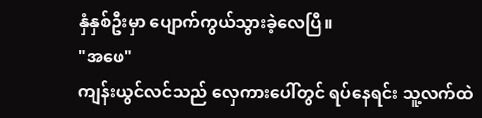နှံနှစ်ဦးမှာ ပျောက်ကွယ်သွားခဲ့လေပြီ။
"အဖေ"
ကျန်းယွင်လင်သည် လှေကားပေါ်တွင် ရပ်နေရင်း သူ့လက်ထဲ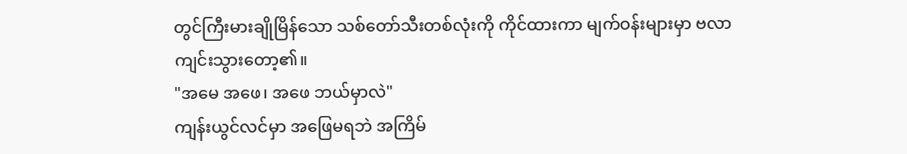တွင်ကြီးမားချိုမြိန်သော သစ်တော်သီးတစ်လုံးကို ကိုင်ထားကာ မျက်ဝန်းများမှာ ဗလာကျင်းသွားတော့၏။
"အမေ အဖေ၊ အဖေ ဘယ်မှာလဲ"
ကျန်းယွင်လင်မှာ အဖြေမရဘဲ အကြိမ်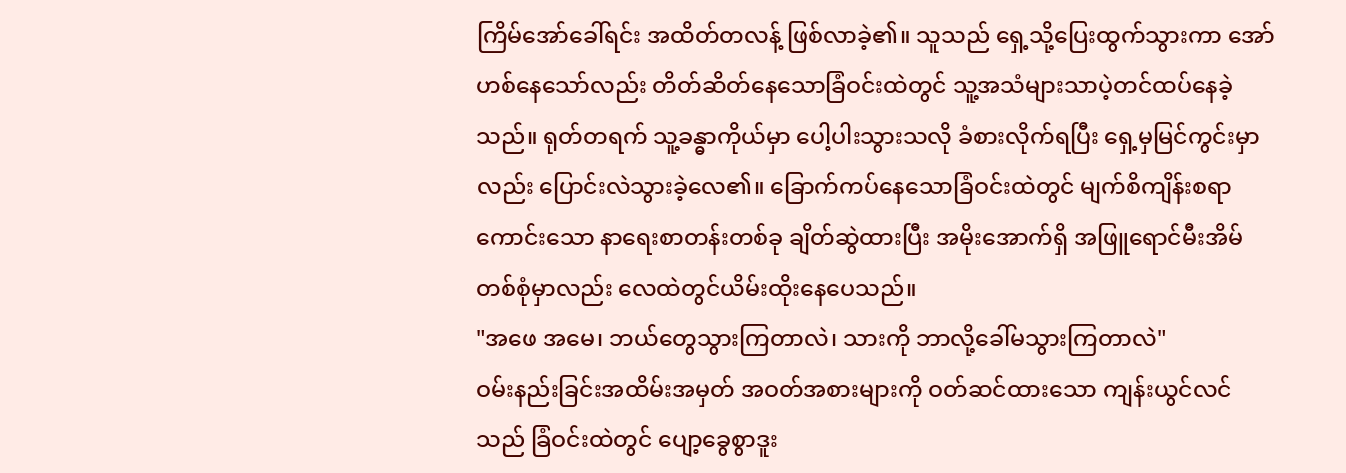ကြိမ်အော်ခေါ်ရင်း အထိတ်တလန့် ဖြစ်လာခဲ့၏။ သူသည် ရှေ့သို့ပြေးထွက်သွားကာ အော်ဟစ်နေသော်လည်း တိတ်ဆိတ်နေသောခြံဝင်းထဲတွင် သူ့အသံများသာပဲ့တင်ထပ်နေခဲ့သည်။ ရုတ်တရက် သူ့ခန္ဓာကိုယ်မှာ ပေါ့ပါးသွားသလို ခံစားလိုက်ရပြီး ရှေ့မှမြင်ကွင်းမှာလည်း ပြောင်းလဲသွားခဲ့လေ၏။ ခြောက်ကပ်နေသောခြံဝင်းထဲတွင် မျက်စိကျိန်းစရာကောင်းသော နာရေးစာတန်းတစ်ခု ချိတ်ဆွဲထားပြီး အမိုးအောက်ရှိ အဖြူရောင်မီးအိမ်တစ်စုံမှာလည်း လေထဲတွင်ယိမ်းထိုးနေပေသည်။
"အဖေ အမေ၊ ဘယ်တွေသွားကြတာလဲ၊ သားကို ဘာလို့ခေါ်မသွားကြတာလဲ"
ဝမ်းနည်းခြင်းအထိမ်းအမှတ် အဝတ်အစားများကို ဝတ်ဆင်ထားသော ကျန်းယွင်လင်သည် ခြံဝင်းထဲတွင် ပျော့ခွေစွာဒူး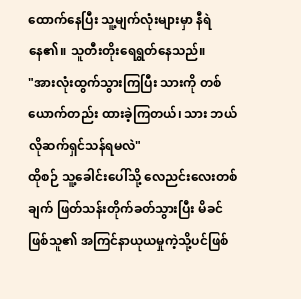ထောက်နေပြီး သူ့မျက်လုံးများမှာ နီရဲနေ၏။ သူတီးတိုးရေရွတ်နေသည်။
"အားလုံးထွက်သွားကြပြီး သားကို တစ်ယောက်တည်း ထားခဲ့ကြတယ်၊ သား ဘယ်လိုဆက်ရှင်သန်ရမလဲ"
ထိုစဉ် သူ့ခေါင်းပေါ်သို့ လေညင်းလေးတစ်ချက် ဖြတ်သန်းတိုက်ခတ်သွားပြီး မိခင်ဖြစ်သူ၏ အကြင်နာယုယမှုကဲ့သို့ပင်ဖြစ်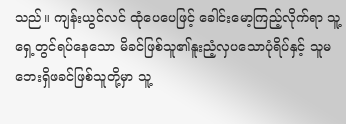သည်။ ကျန်းယွင်လင် ထုံပေပေဖြင့် ခေါင်းမော့ကြည့်လိုက်ရာ သူ့ရှေ့တွင်ရပ်နေသော မိခင်ဖြစ်သူ၏နူးညံ့လှပသောပုံရိပ်နှင့် သူမဘေးရှိဖခင်ဖြစ်သူတို့မှာ သူ့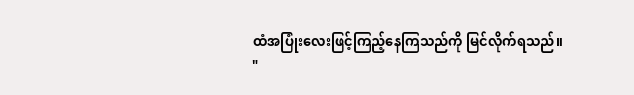ထံအပြုံးလေးဖြင့်ကြည့်နေကြသည်ကို မြင်လိုက်ရသည်။
"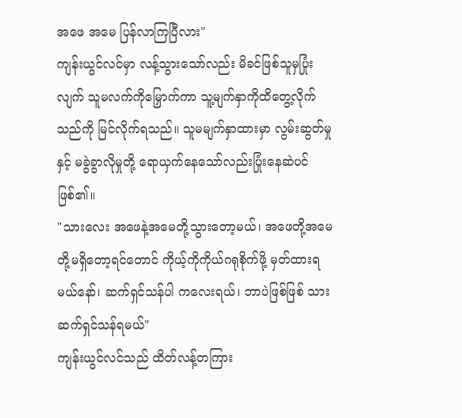အဖေ အမေ ပြန်လာကြပြီလား"
ကျန်းယွင်လင်မှာ လန့်သွားသော်လည်း မိခင်ဖြစ်သူမှပြုံးလျက် သူမလက်ကိုမြှောက်ကာ သူ့မျက်နှာကိုထိတွေ့လိုက်သည်ကို မြင်လိုက်ရသည်။ သူမမျက်နှာထားမှာ လွမ်းဆွတ်မှုနှင့် မခွဲခွာလိုမှုတို့ ရောယှက်နေသော်လည်းပြုံးနေဆဲပင်ဖြစ်၏။
"သားလေး အဖေနဲ့အမေတို့သွားတော့မယ်၊ အဖေတို့အမေတို့မရှိတော့ရင်တောင် ကိုယ့်ကိုကိုယ်ဂရုစိုက်ဖို့ မှတ်ထားရမယ်နော်၊ ဆက်ရှင်သန်ပါ ကလေးရယ်၊ ဘာပဲဖြစ်ဖြစ် သားဆက်ရှင်သန်ရမယ်"
ကျန်းယွင်လင်သည် ထိတ်လန့်တကြား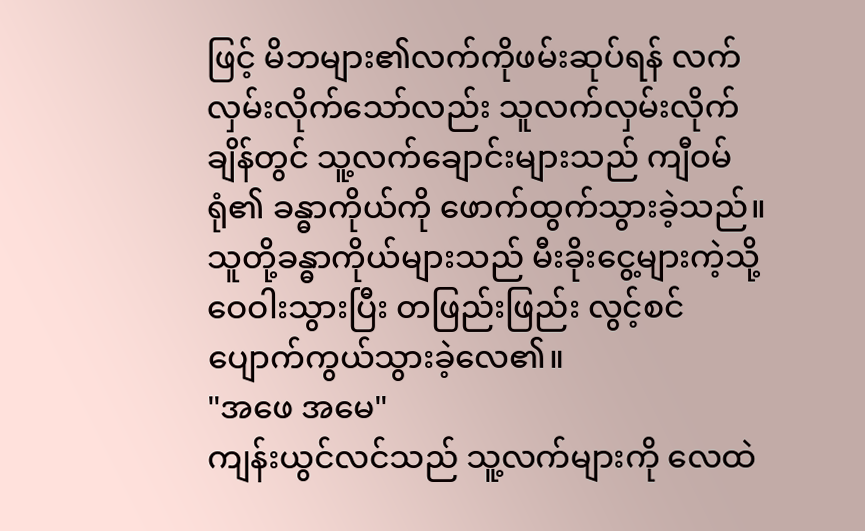ဖြင့် မိဘများ၏လက်ကိုဖမ်းဆုပ်ရန် လက်လှမ်းလိုက်သော်လည်း သူလက်လှမ်းလိုက်ချိန်တွင် သူ့လက်ချောင်းများသည် ကျီဝမ်ရုံ၏ ခန္ဓာကိုယ်ကို ဖောက်ထွက်သွားခဲ့သည်။ သူတို့ခန္ဓာကိုယ်များသည် မီးခိုးငွေ့များကဲ့သို့ ဝေဝါးသွားပြီး တဖြည်းဖြည်း လွင့်စင်ပျောက်ကွယ်သွားခဲ့လေ၏။
"အဖေ အမေ"
ကျန်းယွင်လင်သည် သူ့လက်များကို လေထဲ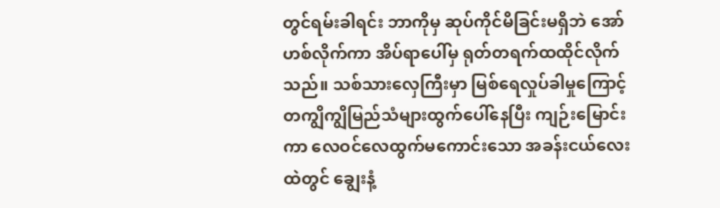တွင်ရမ်းခါရင်း ဘာကိုမှ ဆုပ်ကိုင်မိခြင်းမရှိဘဲ အော်ဟစ်လိုက်ကာ အိပ်ရာပေါ်မှ ရုတ်တရက်ထထိုင်လိုက်သည်။ သစ်သားလှေကြီးမှာ မြစ်ရေလှုပ်ခါမှုကြောင့် တကျွိကျွိမြည်သံများထွက်ပေါ်နေပြီး ကျဉ်းမြောင်းကာ လေဝင်လေထွက်မကောင်းသော အခန်းငယ်လေးထဲတွင် ချွေးနံ့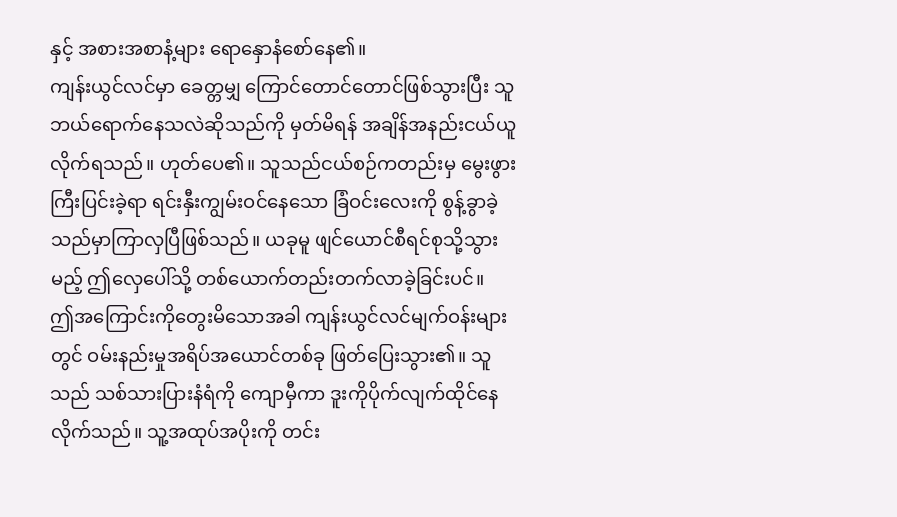နှင့် အစားအစာနံ့များ ရောနှောနံစော်နေ၏။
ကျန်းယွင်လင်မှာ ခေတ္တမျှ ကြောင်တောင်တောင်ဖြစ်သွားပြီး သူဘယ်ရောက်နေသလဲဆိုသည်ကို မှတ်မိရန် အချိန်အနည်းငယ်ယူလိုက်ရသည်။ ဟုတ်ပေ၏။ သူသည်ငယ်စဉ်ကတည်းမှ မွေးဖွားကြီးပြင်းခဲ့ရာ ရင်းနှီးကျွမ်းဝင်နေသော ခြံဝင်းလေးကို စွန့်ခွာခဲ့သည်မှာကြာလှပြီဖြစ်သည်။ ယခုမူ ဖျင်ယောင်စီရင်စုသို့သွားမည့် ဤလှေပေါ်သို့ တစ်ယောက်တည်းတက်လာခဲ့ခြင်းပင်။
ဤအကြောင်းကိုတွေးမိသောအခါ ကျန်းယွင်လင်မျက်ဝန်းများတွင် ဝမ်းနည်းမှုအရိပ်အယောင်တစ်ခု ဖြတ်ပြေးသွား၏။ သူသည် သစ်သားပြားနံရံကို ကျောမှီကာ ဒူးကိုပိုက်လျက်ထိုင်နေလိုက်သည်။ သူ့အထုပ်အပိုးကို တင်း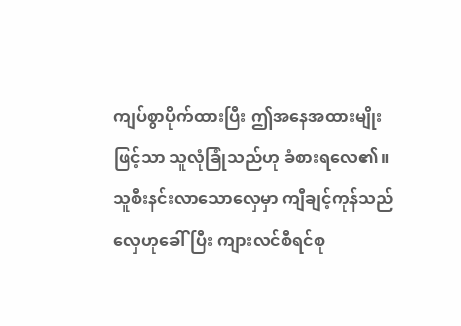ကျပ်စွာပိုက်ထားပြီး ဤအနေအထားမျိုးဖြင့်သာ သူလုံခြုံသည်ဟု ခံစားရလေ၏။
သူစီးနင်းလာသောလှေမှာ ကျီချင့်ကုန်သည်လှေဟုခေါ်ပြီး ကျားလင်စီရင်စု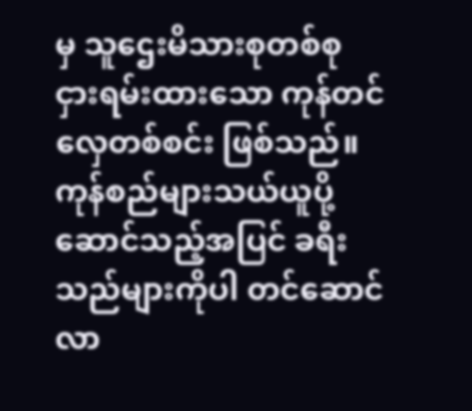မှ သူဌေးမိသားစုတစ်စု ငှားရမ်းထားသော ကုန်တင်လှေတစ်စင်း ဖြစ်သည်။ ကုန်စည်များသယ်ယူပို့ဆောင်သည့်အပြင် ခရီးသည်များကိုပါ တင်ဆောင်လာ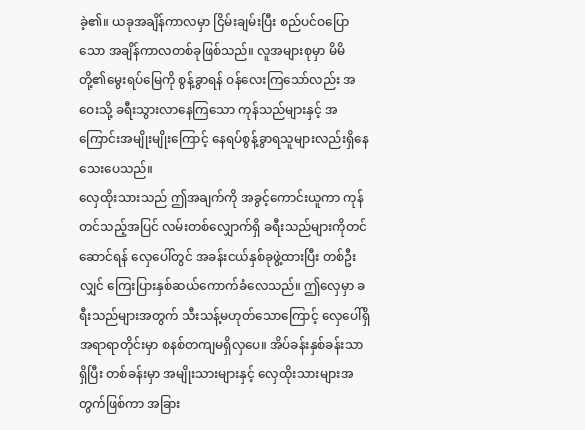ခဲ့၏။ ယခုအချိန်ကာလမှာ ငြိမ်းချမ်းပြီး စည်ပင်ဝပြောသော အချိန်ကာလတစ်ခုဖြစ်သည်။ လူအများစုမှာ မိမိတို့၏မွေးရပ်မြေကို စွန့်ခွာရန် ဝန်လေးကြသော်လည်း အဝေးသို့ ခရီးသွားလာနေကြသော ကုန်သည်များနှင့် အကြောင်းအမျိုးမျိုးကြောင့် နေရပ်စွန့်ခွာရသူများလည်းရှိနေသေးပေသည်။
လှေထိုးသားသည် ဤအချက်ကို အခွင့်ကောင်းယူကာ ကုန်တင်သည့်အပြင် လမ်းတစ်လျှောက်ရှိ ခရီးသည်များကိုတင်ဆောင်ရန် လှေပေါ်တွင် အခန်းငယ်နှစ်ခုဖွဲ့ထားပြီး တစ်ဦးလျှင် ကြေးပြားနှစ်ဆယ်ကောက်ခံလေသည်။ ဤလှေမှာ ခရီးသည်များအတွက် သီးသန့်မဟုတ်သောကြောင့် လှေပေါ်ရှိ အရာရာတိုင်းမှာ စနစ်တကျမရှိလှပေ။ အိပ်ခန်းနှစ်ခန်းသာရှိပြီး တစ်ခန်းမှာ အမျိုးသားများနှင့် လှေထိုးသားများအတွက်ဖြစ်ကာ အခြား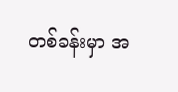တစ်ခန်းမှာ အ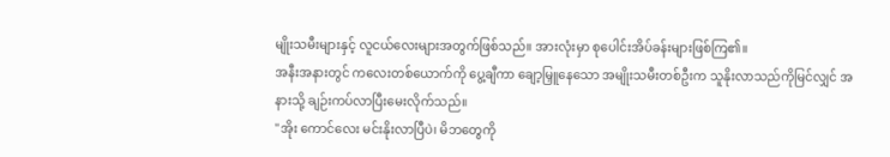မျိုးသမီးများနှင့် လူငယ်လေးများအတွက်ဖြစ်သည်။ အားလုံးမှာ စုပေါင်းအိပ်ခန်းများဖြစ်ကြ၏။
အနီးအနားတွင် ကလေးတစ်ယောက်ကို ပွေ့ချီကာ ချော့မြှူနေသော အမျိုးသမီးတစ်ဦးက သူနိုးလာသည်ကိုမြင်လျှင် အနားသို့ ချဉ်းကပ်လာပြီးမေးလိုက်သည်။
"အိုး ကောင်လေး မင်းနိုးလာပြီပဲ၊ မိဘတွေကို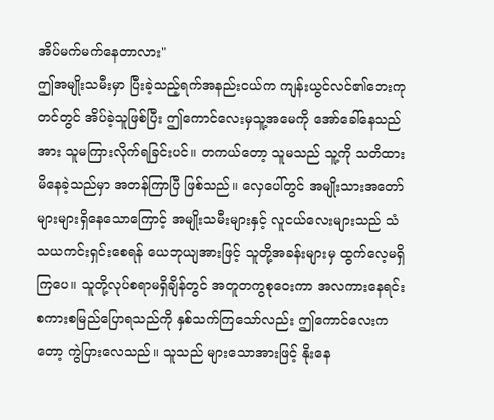အိပ်မက်မက်နေတာလား"
ဤအမျိုးသမီးမှာ ပြီးခဲ့သည့်ရက်အနည်းငယ်က ကျန်းယွင်လင်၏ဘေးကုတင်တွင် အိပ်ခဲ့သူဖြစ်ပြီး ဤကောင်လေးမှသူ့အမေကို အော်ခေါ်နေသည်အား သူမကြားလိုက်ရခြင်းပင်။ တကယ်တော့ သူမသည် သူ့ကို သတိထားမိနေခဲ့သည်မှာ အတန်ကြာပြီ ဖြစ်သည်။ လှေပေါ်တွင် အမျိုးသားအတော်များများရှိနေသောကြောင့် အမျိုးသမီးများနှင့် လူငယ်လေးများသည် သံသယကင်းရှင်းစေရန် ယေဘုယျအားဖြင့် သူတို့အခန်းများမှ ထွက်လေ့မရှိကြပေ။ သူတို့လုပ်စရာမရှိချိန်တွင် အတူတကွစုဝေးကာ အလကားနေရင်း စကားစမြည်ပြောရသည်ကို နှစ်သက်ကြသော်လည်း ဤကောင်လေးကတော့ ကွဲပြားလေသည်။ သူသည် များသောအားဖြင့် နိုးနေ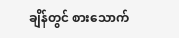ချိန်တွင် စားသောက်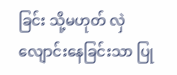ခြင်း သို့မဟုတ် လှဲလျောင်းနေခြင်းသာ ပြု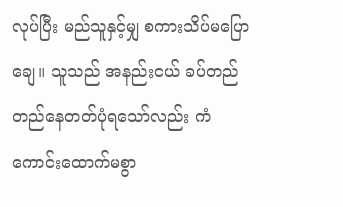လုပ်ပြီး မည်သူနှင့်မျှ စကားသိပ်မပြောချေ။ သူသည် အနည်းငယ် ခပ်တည်တည်နေတတ်ပုံရသော်လည်း ကံကောင်းထောက်မစွာ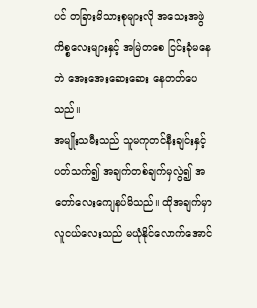ပင် တခြားမိသားစုများလို အသေးအဖွဲကိစ္စလေးများနှင့် အမြဲတစေ ငြင်းခုံမနေဘဲ အေးအေးဆေးဆေး နေတတ်ပေသည်။
အမျိုးသမီးသည် သူမကုတင်နီးချင်းနှင့်ပတ်သက်၍ အချက်တစ်ချက်မှလွဲ၍ အတော်လေးကျေနပ်မိသည်။ ထိုအချက်မှာ လူငယ်လေးသည် မယုံနိုင်လောက်အောင်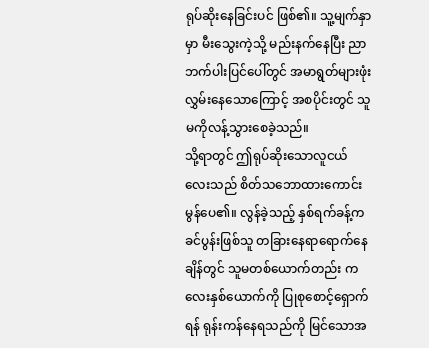ရုပ်ဆိုးနေခြင်းပင် ဖြစ်၏။ သူ့မျက်နှာမှာ မီးသွေးကဲ့သို့ မည်းနက်နေပြီး ညာဘက်ပါးပြင်ပေါ်တွင် အမာရွတ်များဖုံးလွှမ်းနေသောကြောင့် အစပိုင်းတွင် သူမကိုလန့်သွားစေခဲ့သည်။
သို့ရာတွင် ဤရုပ်ဆိုးသောလူငယ်လေးသည် စိတ်သဘောထားကောင်းမွန်ပေ၏။ လွန်ခဲ့သည့် နှစ်ရက်ခန့်က ခင်ပွန်းဖြစ်သူ တခြားနေရာရောက်နေချိန်တွင် သူမတစ်ယောက်တည်း ကလေးနှစ်ယောက်ကို ပြုစုစောင့်ရှောက်ရန် ရုန်းကန်နေရသည်ကို မြင်သောအ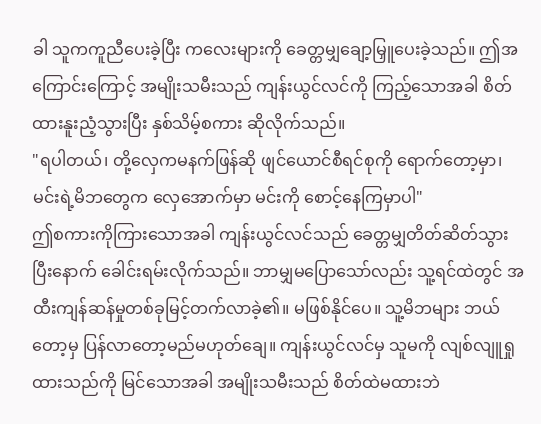ခါ သူကကူညီပေးခဲ့ပြီး ကလေးများကို ခေတ္တမျှချော့မြှူပေးခဲ့သည်။ ဤအကြောင်းကြောင့် အမျိုးသမီးသည် ကျန်းယွင်လင်ကို ကြည့်သောအခါ စိတ်ထားနူးညံ့သွားပြီး နှစ်သိမ့်စကား ဆိုလိုက်သည်။
"ရပါတယ်၊ တို့လှေကမနက်ဖြန်ဆို ဖျင်ယောင်စီရင်စုကို ရောက်တော့မှာ၊ မင်းရဲ့မိဘတွေက လှေအောက်မှာ မင်းကို စောင့်နေကြမှာပါ"
ဤစကားကိုကြားသောအခါ ကျန်းယွင်လင်သည် ခေတ္တမျှတိတ်ဆိတ်သွားပြီးနောက် ခေါင်းရမ်းလိုက်သည်။ ဘာမျှမပြောသော်လည်း သူ့ရင်ထဲတွင် အထီးကျန်ဆန်မှုတစ်ခုမြင့်တက်လာခဲ့၏။ မဖြစ်နိုင်ပေ။ သူ့မိဘများ ဘယ်တော့မှ ပြန်လာတော့မည်မဟုတ်ချေ။ ကျန်းယွင်လင်မှ သူမကို လျစ်လျူရှုထားသည်ကို မြင်သောအခါ အမျိုးသမီးသည် စိတ်ထဲမထားဘဲ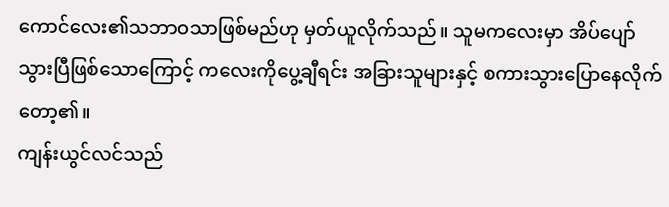ကောင်လေး၏သဘာဝသာဖြစ်မည်ဟု မှတ်ယူလိုက်သည်။ သူမကလေးမှာ အိပ်ပျော်သွားပြီဖြစ်သောကြောင့် ကလေးကိုပွေ့ချီရင်း အခြားသူများနှင့် စကားသွားပြောနေလိုက်တော့၏။
ကျန်းယွင်လင်သည်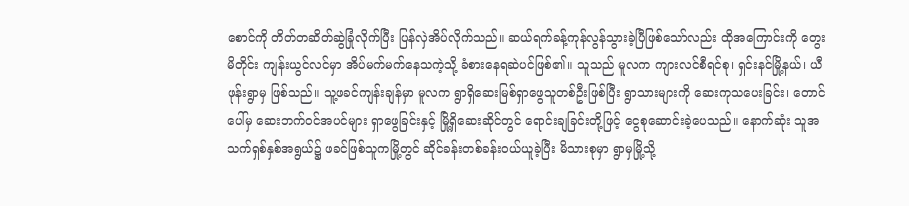စောင်ကို တိတ်တဆိတ်ဆွဲခြုံလိုက်ပြီး ပြန်လှဲအိပ်လိုက်သည်။ ဆယ်ရက်ခန့်ကုန်လွန်သွားခဲ့ပြီဖြစ်သော်လည်း ထိုအကြောင်းကို တွေးမိတိုင်း ကျန်းယွင်လင်မှာ အိပ်မက်မက်နေသကဲ့သို့ ခံစားနေရဆဲပင်ဖြစ်၏။ သူသည် မူလက ကျားလင်စီရင်စု၊ ရှင်းနင်မြို့နယ်၊ ယီဖုန်းရွာမှ ဖြစ်သည်။ သူ့ဖခင်ကျန်းချန်မှာ မူလက ရွာရှိဆေးမြစ်ရှာဖွေသူတစ်ဦးဖြစ်ပြီး ရွာသားများကို ဆေးကုသပေးခြင်း၊ တောင်ပေါ်မှ ဆေးဘက်ဝင်အပင်များ ရှာဖွေခြင်းနှင့် မြို့ရှိဆေးဆိုင်တွင် ရောင်းချခြင်းတို့ဖြင့် ငွေစုဆောင်းခဲ့ပေသည်။ နောက်ဆုံး သူအသက်ရှစ်နှစ်အရွယ်၌ ဖခင်ဖြစ်သူကမြို့တွင် ဆိုင်ခန်းတစ်ခန်းဝယ်ယူခဲ့ပြီး မိသားစုမှာ ရွာမှမြို့သို့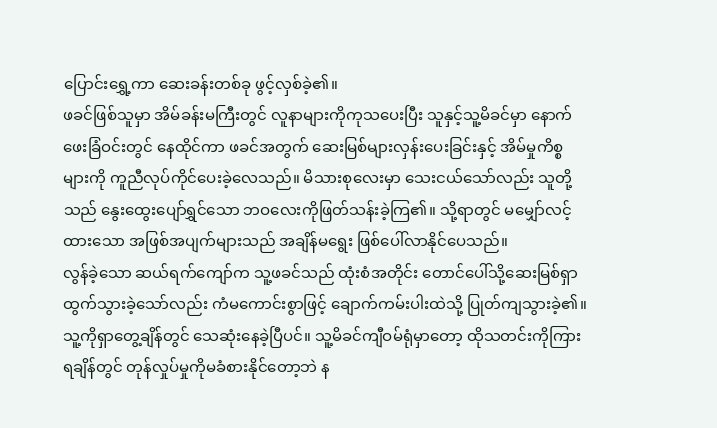ပြောင်းရွှေ့ကာ ဆေးခန်းတစ်ခု ဖွင့်လှစ်ခဲ့၏။
ဖခင်ဖြစ်သူမှာ အိမ်ခန်းမကြီးတွင် လူနာများကိုကုသပေးပြီး သူနှင့်သူ့မိခင်မှာ နောက်ဖေးခြံဝင်းတွင် နေထိုင်ကာ ဖခင်အတွက် ဆေးမြစ်များလှန်းပေးခြင်းနှင့် အိမ်မှုကိစ္စများကို ကူညီလုပ်ကိုင်ပေးခဲ့လေသည်။ မိသားစုလေးမှာ သေးငယ်သော်လည်း သူတို့သည် နွေးထွေးပျော်ရွှင်သော ဘဝလေးကိုဖြတ်သန်းခဲ့ကြ၏။ သို့ရာတွင် မမျှော်လင့်ထားသော အဖြစ်အပျက်များသည် အချိန်မရွေး ဖြစ်ပေါ်လာနိုင်ပေသည်။
လွန်ခဲ့သော ဆယ်ရက်ကျော်က သူ့ဖခင်သည် ထုံးစံအတိုင်း တောင်ပေါ်သို့ဆေးမြစ်ရှာထွက်သွားခဲ့သော်လည်း ကံမကောင်းစွာဖြင့် ချောက်ကမ်းပါးထဲသို့ ပြုတ်ကျသွားခဲ့၏။ သူ့ကိုရှာတွေ့ချိန်တွင် သေဆုံးနေခဲ့ပြီပင်။ သူ့မိခင်ကျီဝမ်ရုံမှာတော့ ထိုသတင်းကိုကြားရချိန်တွင် တုန်လှုပ်မှုကိုမခံစားနိုင်တော့ဘဲ န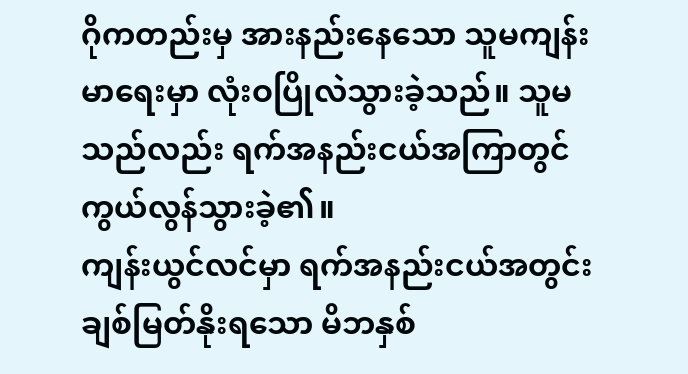ဂိုကတည်းမှ အားနည်းနေသော သူမကျန်းမာရေးမှာ လုံးဝပြိုလဲသွားခဲ့သည်။ သူမသည်လည်း ရက်အနည်းငယ်အကြာတွင် ကွယ်လွန်သွားခဲ့၏။
ကျန်းယွင်လင်မှာ ရက်အနည်းငယ်အတွင်း ချစ်မြတ်နိုးရသော မိဘနှစ်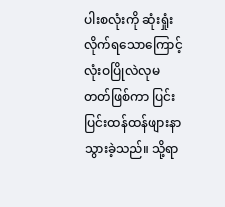ပါးစလုံးကို ဆုံးရှုံးလိုက်ရသောကြောင့် လုံးဝပြိုလဲလုမတတ်ဖြစ်ကာ ပြင်းပြင်းထန်ထန်ဖျားနာသွားခဲ့သည်။ သို့ရာ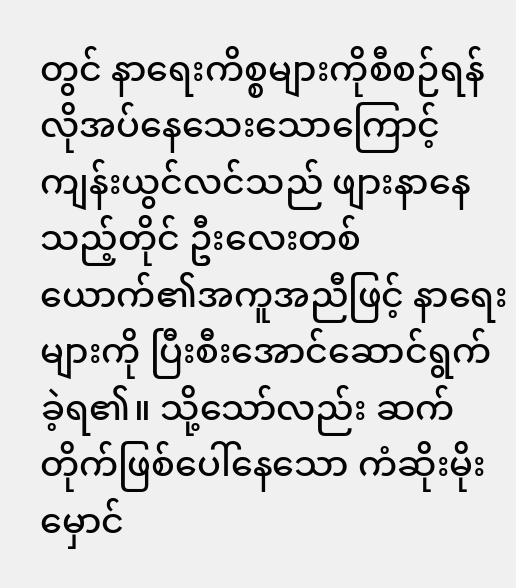တွင် နာရေးကိစ္စများကိုစီစဉ်ရန် လိုအပ်နေသေးသောကြောင့် ကျန်းယွင်လင်သည် ဖျားနာနေသည့်တိုင် ဦးလေးတစ်ယောက်၏အကူအညီဖြင့် နာရေးများကို ပြီးစီးအောင်ဆောင်ရွက်ခဲ့ရ၏။ သို့သော်လည်း ဆက်တိုက်ဖြစ်ပေါ်နေသော ကံဆိုးမိုးမှောင်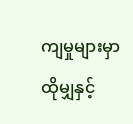ကျမှုများမှာ ထိုမျှနှင့်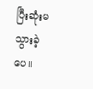ပြီးဆုံးမသွားခဲ့ပေ။